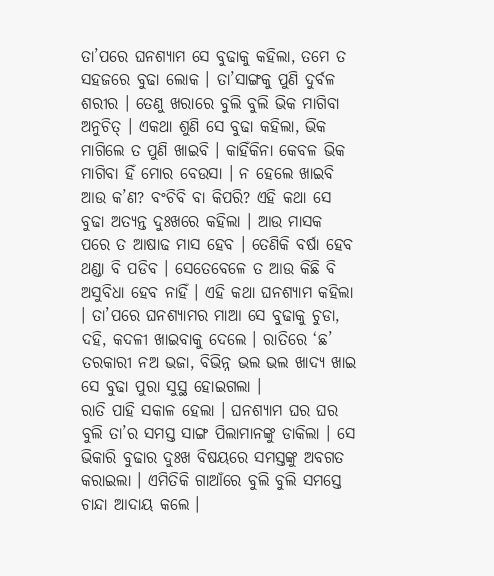ତା’ପରେ ଘନଶ୍ୟାମ ସେ ବୁଢାକୁ କହିଲା, ତମେ ତ ସହଜରେ ବୁଢା ଲୋକ । ତା’ସାଙ୍ଗକୁ ପୁଣି ଦୁର୍ବଳ ଶରୀର । ତେଣୁ ଖରାରେ ବୁଲି ବୁଲି ଭିକ ମାଗିବା ଅନୁଚିତ୍ । ଏକଥା ଶୁଣି ସେ ବୁଢା କହିଲା, ଭିକ ମାଗିଲେ ତ ପୁଣି ଖାଇବି । କାହିଁକିନା କେବଳ ଭିକ ମାଗିବା ହିଁ ମୋର ବେଉସା । ନ ହେଲେ ଖାଇବି ଆଉ କ’ଣ? ବଂଚିବି ବା କିପରି? ଏହି କଥା ସେ ବୁଢା ଅତ୍ୟନ୍ତ ଦୁଃଖରେ କହିଲା । ଆଉ ମାସକ ପରେ ତ ଆଷାଢ ମାସ ହେବ । ତେଣିକି ବର୍ଷା ହେବ ଥଣ୍ଡା ବି ପଡିବ । ସେତେବେଳେ ତ ଆଉ କିଛି ବି ଅସୁବିଧା ହେବ ନାହିଁ । ଏହି କଥା ଘନଶ୍ୟାମ କହିଲା । ତା’ପରେ ଘନଶ୍ୟାମର ମାଆ ସେ ବୁଢାକୁ ଚୁଡା, ଦହି, କଦଳୀ ଖାଇବାକୁ ଦେଲେ । ରାତିରେ ‘ଛ’ ତରକାରୀ ନଅ ଭଜା, ବିଭିନ୍ନ ଭଲ ଭଲ ଖାଦ୍ୟ ଖାଇ ସେ ବୁଢା ପୁରା ସୁସ୍ଥ ହୋଇଗଲା ।
ରାତି ପାହି ସକାଳ ହେଲା । ଘନଶ୍ୟାମ ଘର ଘର ବୁଲି ତା’ର ସମସ୍ତ ସାଙ୍ଗ ପିଲାମାନଙ୍କୁ ଡାକିଲା । ସେ ଭିକାରି ବୁଢାର ଦୁଃଖ ବିଷୟରେ ସମସ୍ତଙ୍କୁ ଅବଗତ କରାଇଲା । ଏମିତିକି ଗାଆଁରେ ବୁଲି ବୁଲି ସମସ୍ତେ ଚାନ୍ଦା ଆଦାୟ କଲେ ।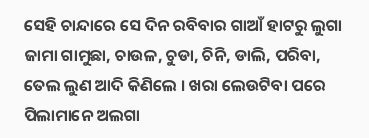ସେହି ଚାନ୍ଦାରେ ସେ ଦିନ ରବିବାର ଗାଆଁ ହାଟରୁ ଲୁଗା ଜାମା ଗାମୁଛା, ଚାଉଳ, ଚୁଡା, ଚିନି, ଡାଲି, ପରିବା, ତେଲ ଲୁଣ ଆଦି କିଣିଲେ । ଖରା ଲେଉଟିବା ପରେ ପିଲାମାନେ ଅଲଗା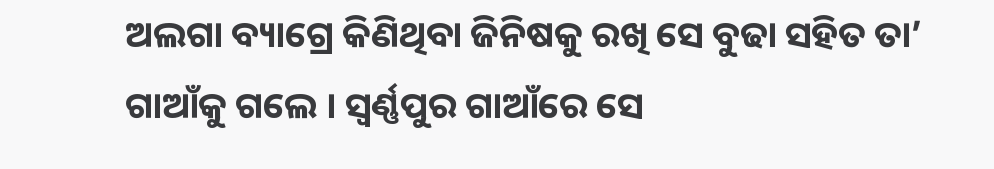ଅଲଗା ବ୍ୟାଗ୍ରେ କିଣିଥିବା ଜିନିଷକୁ ରଖି ସେ ବୁଢା ସହିତ ତା’ ଗାଆଁକୁ ଗଲେ । ସ୍ୱର୍ଣ୍ଣପୁର ଗାଆଁରେ ସେ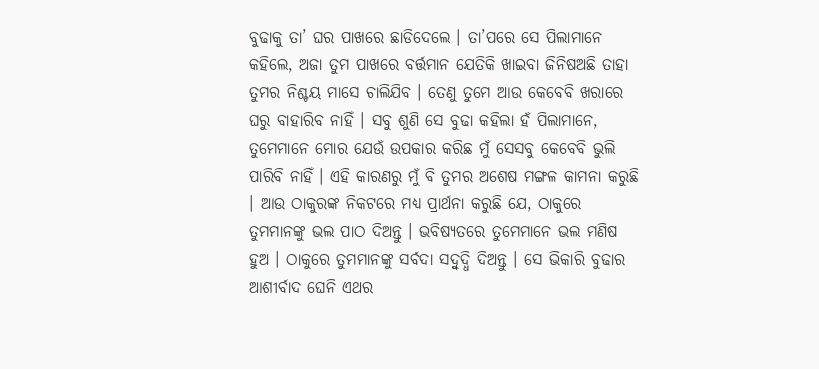ବୁଢାକୁ ତା’ ଘର ପାଖରେ ଛାଡିଦେଲେ । ତା’ପରେ ସେ ପିଲାମାନେ କହିଲେ, ଅଜା ତୁମ ପାଖରେ ବର୍ତ୍ତମାନ ଯେତିକି ଖାଇବା ଜିନିଷଅଛି ତାହା ତୁମର ନିଶ୍ଚୟ ମାସେ ଚାଲିଯିବ । ତେଣୁ ତୁମେ ଆଉ କେବେବି ଖରାରେ ଘରୁ ବାହାରିବ ନାହିଁ । ସବୁ ଶୁଣି ସେ ବୁଢା କହିଲା ହଁ ପିଲାମାନେ, ତୁମେମାନେ ମୋର ଯେଉଁ ଉପକାର କରିଛ ମୁଁ ସେସବୁ କେବେବି ଭୁଲି ପାରିବି ନାହିଁ । ଏହି କାରଣରୁ ମୁଁ ବି ତୁମର ଅଶେଷ ମଙ୍ଗଳ କାମନା କରୁଛି । ଆଉ ଠାକୁରଙ୍କ ନିକଟରେ ମଧ୍ୟ ପ୍ରାର୍ଥନା କରୁଛି ଯେ, ଠାକୁରେ ତୁମମାନଙ୍କୁ ଭଲ ପାଠ ଦିଅନ୍ତୁ । ଭବିଷ୍ୟତରେ ତୁମେମାନେ ଭଲ ମଣିଷ ହୁଅ । ଠାକୁରେ ତୁମମାନଙ୍କୁ ସର୍ବଦା ସଦ୍ବୁଦ୍ଧି ଦିଅନ୍ତୁ । ସେ ଭିକାରି ବୁଢାର ଆଶୀର୍ବାଦ ଘେନି ଏଥର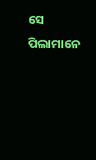ସେ ପିଲାମାନେ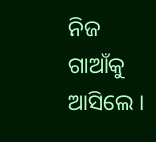ନିଜ ଗାଆଁକୁ ଆସିଲେ ।